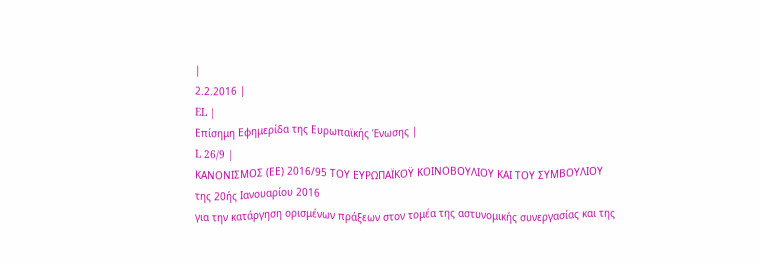|
2.2.2016 |
EL |
Επίσημη Εφημερίδα της Ευρωπαϊκής Ένωσης |
L 26/9 |
ΚΑΝΟΝΙΣΜΟΣ (ΕΕ) 2016/95 ΤΟΥ ΕΥΡΩΠΑΪΚΟΫ ΚΟΙΝΟΒΟΥΛΙΟΥ ΚΑΙ ΤΟΥ ΣΥΜΒΟΥΛΙΟΥ
της 20ής Ιανουαρίου 2016
για την κατάργηση ορισμένων πράξεων στον τομέα της αστυνομικής συνεργασίας και της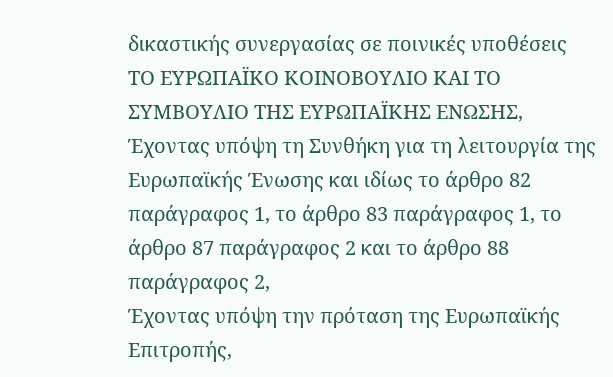δικαστικής συνεργασίας σε ποινικές υποθέσεις
ΤΟ ΕΥΡΩΠΑΪΚΟ ΚΟΙΝΟΒΟΥΛΙΟ ΚΑΙ ΤΟ ΣΥΜΒΟΥΛΙΟ ΤΗΣ ΕΥΡΩΠΑΪΚΗΣ ΕΝΩΣΗΣ,
Έχοντας υπόψη τη Συνθήκη για τη λειτουργία της Ευρωπαϊκής Ένωσης και ιδίως το άρθρο 82 παράγραφος 1, το άρθρο 83 παράγραφος 1, το άρθρο 87 παράγραφος 2 και το άρθρο 88 παράγραφος 2,
Έχοντας υπόψη την πρόταση της Ευρωπαϊκής Επιτροπής,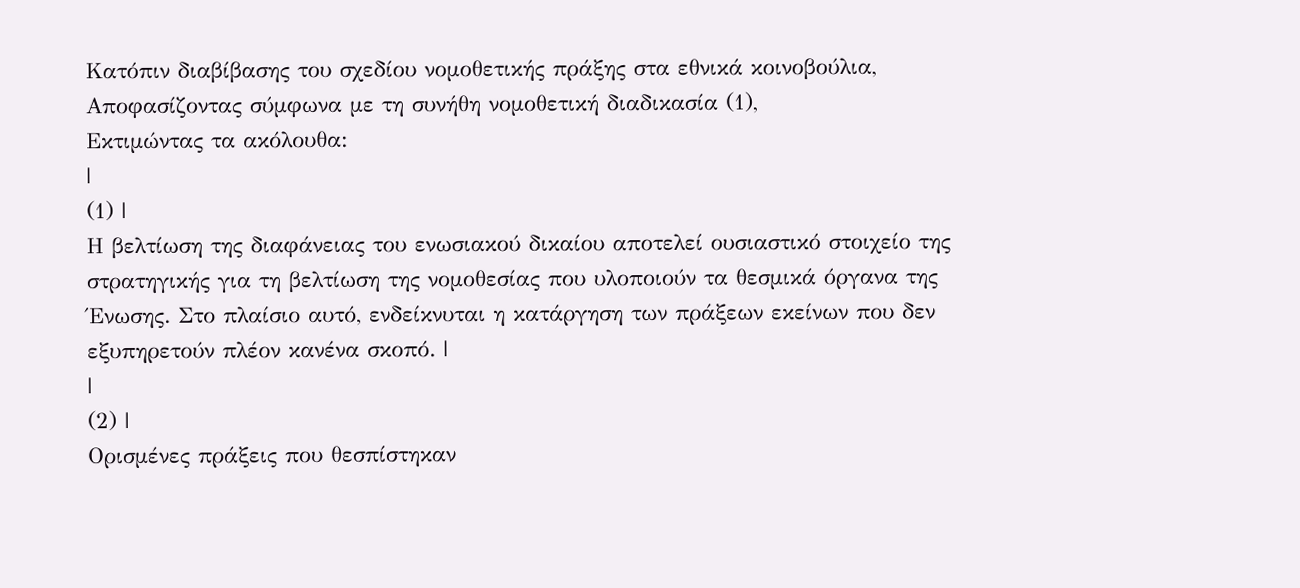Κατόπιν διαβίβασης του σχεδίου νομοθετικής πράξης στα εθνικά κοινοβούλια,
Αποφασίζοντας σύμφωνα με τη συνήθη νομοθετική διαδικασία (1),
Εκτιμώντας τα ακόλουθα:
|
(1) |
Η βελτίωση της διαφάνειας του ενωσιακού δικαίου αποτελεί ουσιαστικό στοιχείο της στρατηγικής για τη βελτίωση της νομοθεσίας που υλοποιούν τα θεσμικά όργανα της Ένωσης. Στο πλαίσιο αυτό, ενδείκνυται η κατάργηση των πράξεων εκείνων που δεν εξυπηρετούν πλέον κανένα σκοπό. |
|
(2) |
Ορισμένες πράξεις που θεσπίστηκαν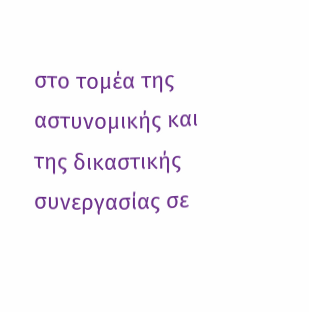στο τομέα της αστυνομικής και της δικαστικής συνεργασίας σε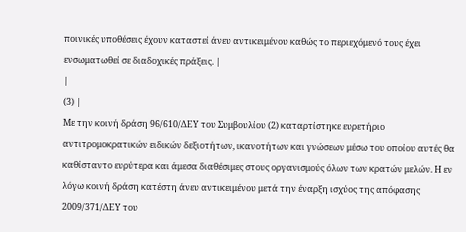ποινικές υποθέσεις έχουν καταστεί άνευ αντικειμένου καθώς το περιεχόμενό τους έχει ενσωματωθεί σε διαδοχικές πράξεις. |
|
(3) |
Με την κοινή δράση 96/610/ΔΕΥ του Συμβουλίου (2) καταρτίστηκε ευρετήριο αντιτρομοκρατικών ειδικών δεξιοτήτων, ικανοτήτων και γνώσεων μέσω του οποίου αυτές θα καθίσταντο ευρύτερα και άμεσα διαθέσιμες στους οργανισμούς όλων των κρατών μελών. Η εν λόγω κοινή δράση κατέστη άνευ αντικειμένου μετά την έναρξη ισχύος της απόφασης 2009/371/ΔΕΥ του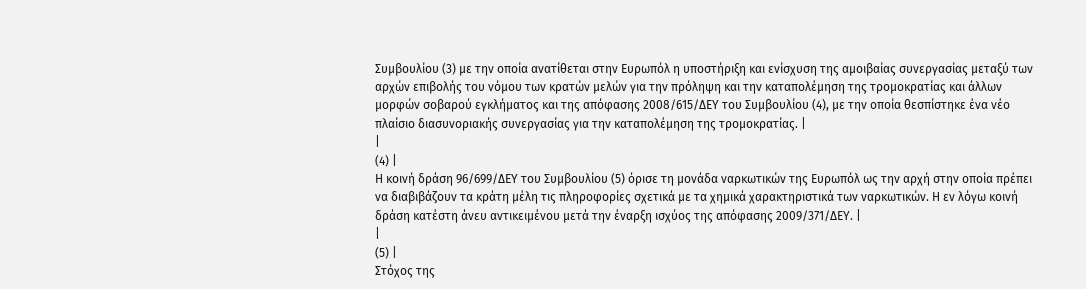Συμβουλίου (3) με την οποία ανατίθεται στην Ευρωπόλ η υποστήριξη και ενίσχυση της αμοιβαίας συνεργασίας μεταξύ των αρχών επιβολής του νόμου των κρατών μελών για την πρόληψη και την καταπολέμηση της τρομοκρατίας και άλλων μορφών σοβαρού εγκλήματος και της απόφασης 2008/615/ΔΕΥ του Συμβουλίου (4), με την οποία θεσπίστηκε ένα νέο πλαίσιο διασυνοριακής συνεργασίας για την καταπολέμηση της τρομοκρατίας. |
|
(4) |
Η κοινή δράση 96/699/ΔΕΥ του Συμβουλίου (5) όρισε τη μονάδα ναρκωτικών της Ευρωπόλ ως την αρχή στην οποία πρέπει να διαβιβάζουν τα κράτη μέλη τις πληροφορίες σχετικά με τα χημικά χαρακτηριστικά των ναρκωτικών. Η εν λόγω κοινή δράση κατέστη άνευ αντικειμένου μετά την έναρξη ισχύος της απόφασης 2009/371/ΔΕΥ. |
|
(5) |
Στόχος της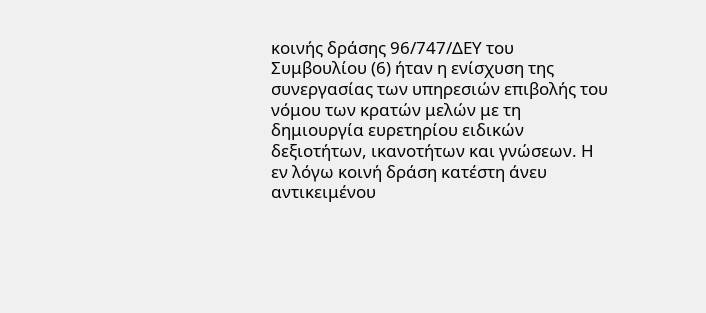κοινής δράσης 96/747/ΔΕΥ του Συμβουλίου (6) ήταν η ενίσχυση της συνεργασίας των υπηρεσιών επιβολής του νόμου των κρατών μελών με τη δημιουργία ευρετηρίου ειδικών δεξιοτήτων, ικανοτήτων και γνώσεων. Η εν λόγω κοινή δράση κατέστη άνευ αντικειμένου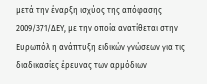μετά την έναρξη ισχύος της απόφασης 2009/371/ΔΕΥ, με την οποία ανατίθεται στην Ευρωπόλ η ανάπτυξη ειδικών γνώσεων για τις διαδικασίες έρευνας των αρμόδιων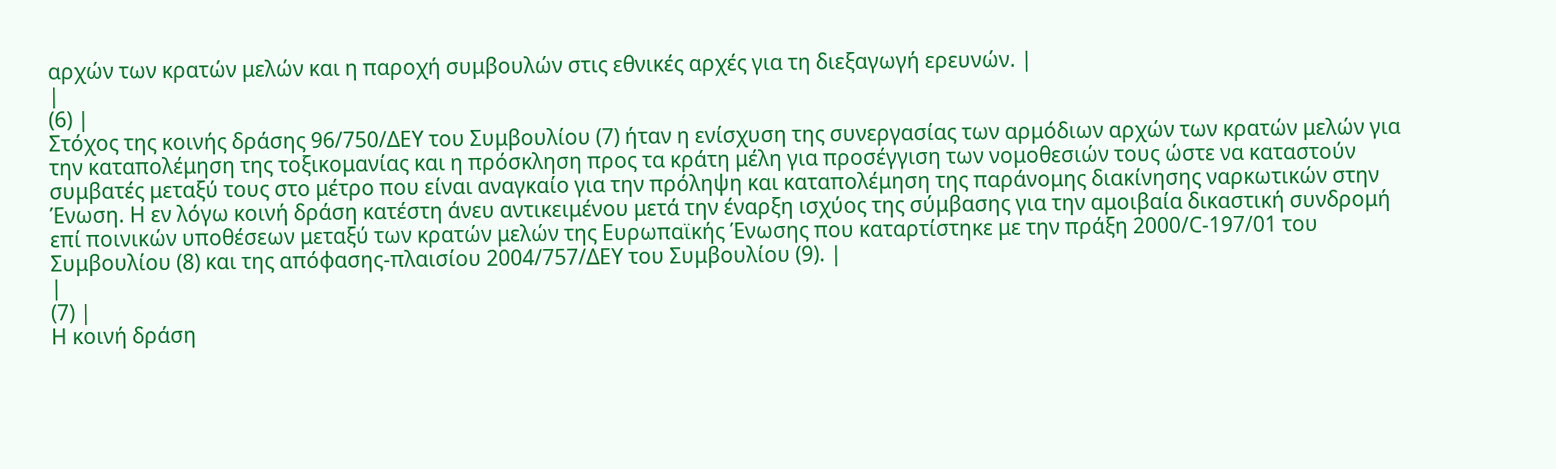αρχών των κρατών μελών και η παροχή συμβουλών στις εθνικές αρχές για τη διεξαγωγή ερευνών. |
|
(6) |
Στόχος της κοινής δράσης 96/750/ΔΕΥ του Συμβουλίου (7) ήταν η ενίσχυση της συνεργασίας των αρμόδιων αρχών των κρατών μελών για την καταπολέμηση της τοξικομανίας και η πρόσκληση προς τα κράτη μέλη για προσέγγιση των νομοθεσιών τους ώστε να καταστούν συμβατές μεταξύ τους στο μέτρο που είναι αναγκαίο για την πρόληψη και καταπολέμηση της παράνομης διακίνησης ναρκωτικών στην Ένωση. Η εν λόγω κοινή δράση κατέστη άνευ αντικειμένου μετά την έναρξη ισχύος της σύμβασης για την αμοιβαία δικαστική συνδρομή επί ποινικών υποθέσεων μεταξύ των κρατών μελών της Ευρωπαϊκής Ένωσης που καταρτίστηκε με την πράξη 2000/C-197/01 του Συμβουλίου (8) και της απόφασης-πλαισίου 2004/757/ΔΕΥ του Συμβουλίου (9). |
|
(7) |
Η κοινή δράση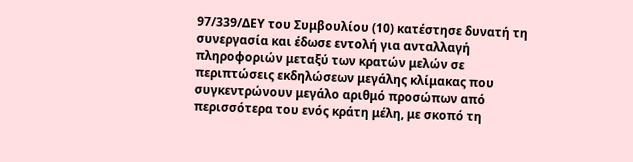97/339/ΔΕΥ του Συμβουλίου (10) κατέστησε δυνατή τη συνεργασία και έδωσε εντολή για ανταλλαγή πληροφοριών μεταξύ των κρατών μελών σε περιπτώσεις εκδηλώσεων μεγάλης κλίμακας που συγκεντρώνουν μεγάλο αριθμό προσώπων από περισσότερα του ενός κράτη μέλη, με σκοπό τη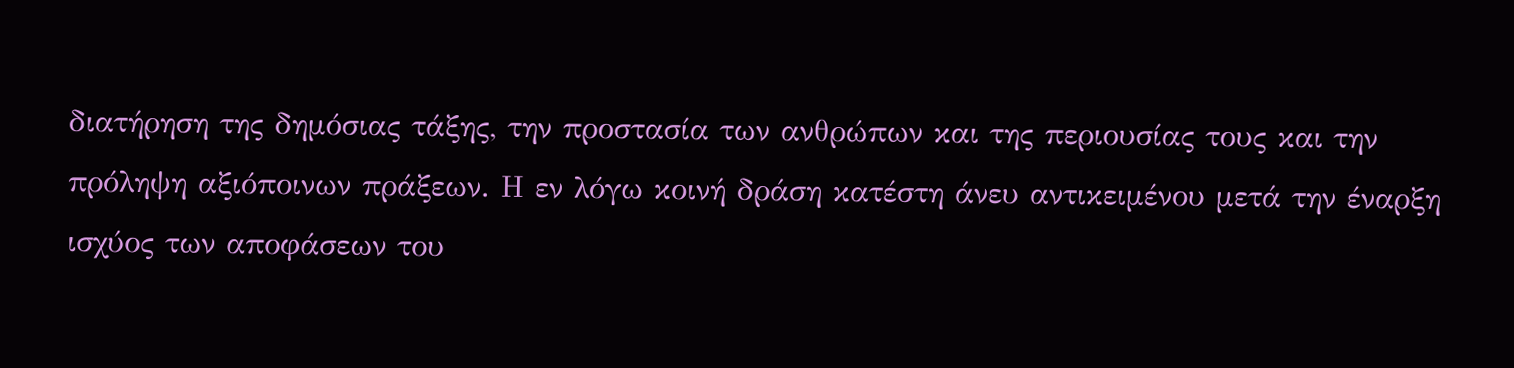διατήρηση της δημόσιας τάξης, την προστασία των ανθρώπων και της περιουσίας τους και την πρόληψη αξιόποινων πράξεων. Η εν λόγω κοινή δράση κατέστη άνευ αντικειμένου μετά την έναρξη ισχύος των αποφάσεων του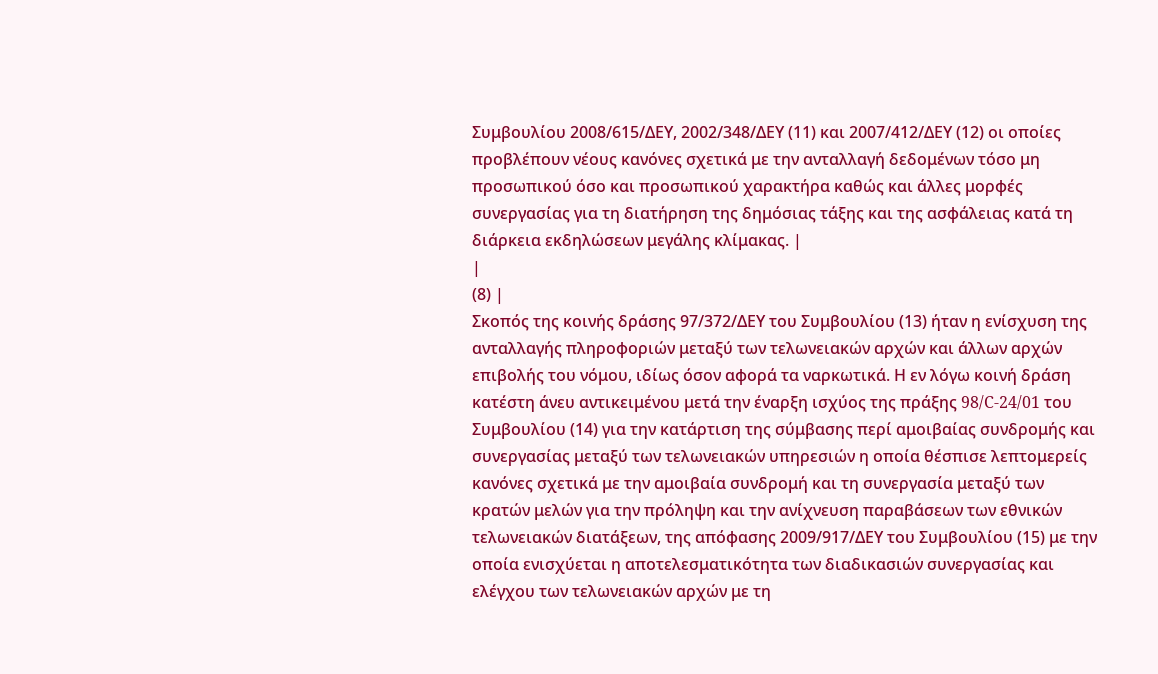Συμβουλίου 2008/615/ΔΕΥ, 2002/348/ΔΕΥ (11) και 2007/412/ΔΕΥ (12) οι οποίες προβλέπουν νέους κανόνες σχετικά με την ανταλλαγή δεδομένων τόσο μη προσωπικού όσο και προσωπικού χαρακτήρα καθώς και άλλες μορφές συνεργασίας για τη διατήρηση της δημόσιας τάξης και της ασφάλειας κατά τη διάρκεια εκδηλώσεων μεγάλης κλίμακας. |
|
(8) |
Σκοπός της κοινής δράσης 97/372/ΔΕΥ του Συμβουλίου (13) ήταν η ενίσχυση της ανταλλαγής πληροφοριών μεταξύ των τελωνειακών αρχών και άλλων αρχών επιβολής του νόμου, ιδίως όσον αφορά τα ναρκωτικά. Η εν λόγω κοινή δράση κατέστη άνευ αντικειμένου μετά την έναρξη ισχύος της πράξης 98/C-24/01 του Συμβουλίου (14) για την κατάρτιση της σύμβασης περί αμοιβαίας συνδρομής και συνεργασίας μεταξύ των τελωνειακών υπηρεσιών η οποία θέσπισε λεπτομερείς κανόνες σχετικά με την αμοιβαία συνδρομή και τη συνεργασία μεταξύ των κρατών μελών για την πρόληψη και την ανίχνευση παραβάσεων των εθνικών τελωνειακών διατάξεων, της απόφασης 2009/917/ΔΕΥ του Συμβουλίου (15) με την οποία ενισχύεται η αποτελεσματικότητα των διαδικασιών συνεργασίας και ελέγχου των τελωνειακών αρχών με τη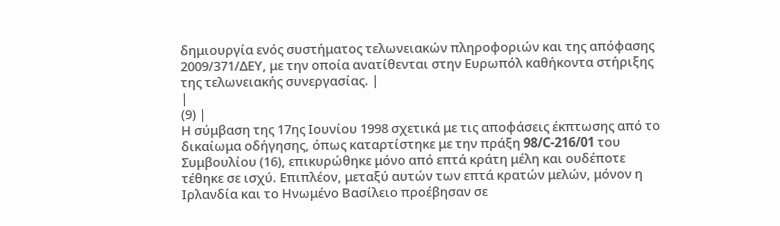δημιουργία ενός συστήματος τελωνειακών πληροφοριών και της απόφασης 2009/371/ΔΕΥ, με την οποία ανατίθενται στην Ευρωπόλ καθήκοντα στήριξης της τελωνειακής συνεργασίας. |
|
(9) |
Η σύμβαση της 17ης Ιουνίου 1998 σχετικά με τις αποφάσεις έκπτωσης από το δικαίωμα οδήγησης, όπως καταρτίστηκε με την πράξη 98/C-216/01 του Συμβουλίου (16), επικυρώθηκε μόνο από επτά κράτη μέλη και ουδέποτε τέθηκε σε ισχύ. Επιπλέον, μεταξύ αυτών των επτά κρατών μελών, μόνον η Ιρλανδία και το Ηνωμένο Βασίλειο προέβησαν σε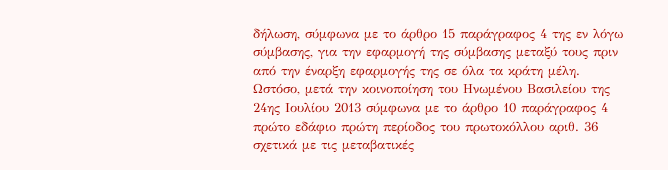δήλωση, σύμφωνα με το άρθρο 15 παράγραφος 4 της εν λόγω σύμβασης, για την εφαρμογή της σύμβασης μεταξύ τους πριν από την έναρξη εφαρμογής της σε όλα τα κράτη μέλη. Ωστόσο, μετά την κοινοποίηση του Ηνωμένου Βασιλείου της 24ης Ιουλίου 2013 σύμφωνα με το άρθρο 10 παράγραφος 4 πρώτο εδάφιο πρώτη περίοδος του πρωτοκόλλου αριθ. 36 σχετικά με τις μεταβατικές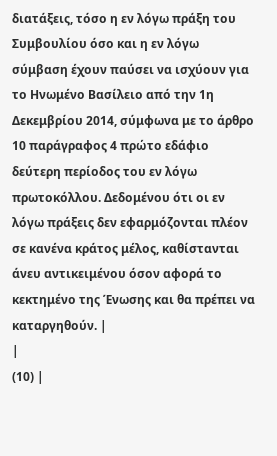διατάξεις, τόσο η εν λόγω πράξη του Συμβουλίου όσο και η εν λόγω σύμβαση έχουν παύσει να ισχύουν για το Ηνωμένο Βασίλειο από την 1η Δεκεμβρίου 2014, σύμφωνα με το άρθρο 10 παράγραφος 4 πρώτο εδάφιο δεύτερη περίοδος του εν λόγω πρωτοκόλλου. Δεδομένου ότι οι εν λόγω πράξεις δεν εφαρμόζονται πλέον σε κανένα κράτος μέλος, καθίστανται άνευ αντικειμένου όσον αφορά το κεκτημένο της Ένωσης και θα πρέπει να καταργηθούν. |
|
(10) |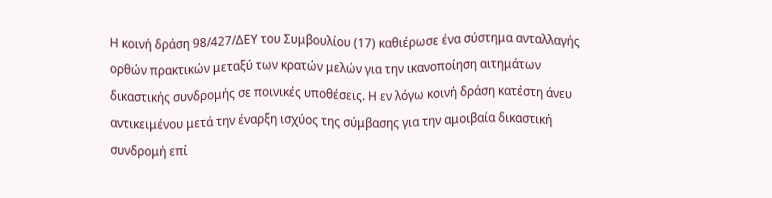Η κοινή δράση 98/427/ΔΕΥ του Συμβουλίου (17) καθιέρωσε ένα σύστημα ανταλλαγής ορθών πρακτικών μεταξύ των κρατών μελών για την ικανοποίηση αιτημάτων δικαστικής συνδρομής σε ποινικές υποθέσεις. Η εν λόγω κοινή δράση κατέστη άνευ αντικειμένου μετά την έναρξη ισχύος της σύμβασης για την αμοιβαία δικαστική συνδρομή επί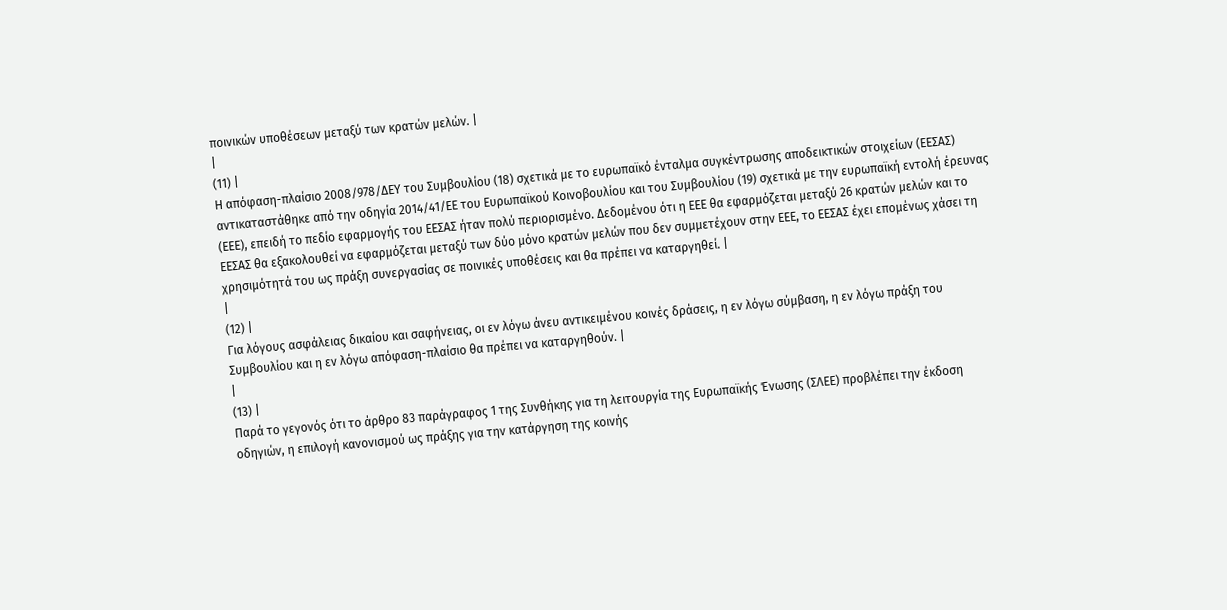ποινικών υποθέσεων μεταξύ των κρατών μελών. |
|
(11) |
Η απόφαση-πλαίσιο 2008/978/ΔΕΥ του Συμβουλίου (18) σχετικά με το ευρωπαϊκό ένταλμα συγκέντρωσης αποδεικτικών στοιχείων (ΕΕΣΑΣ) αντικαταστάθηκε από την οδηγία 2014/41/ΕΕ του Ευρωπαϊκού Κοινοβουλίου και του Συμβουλίου (19) σχετικά με την ευρωπαϊκή εντολή έρευνας (ΕΕΕ), επειδή το πεδίο εφαρμογής του ΕΕΣΑΣ ήταν πολύ περιορισμένο. Δεδομένου ότι η ΕΕΕ θα εφαρμόζεται μεταξύ 26 κρατών μελών και το ΕΕΣΑΣ θα εξακολουθεί να εφαρμόζεται μεταξύ των δύο μόνο κρατών μελών που δεν συμμετέχουν στην ΕΕΕ, το ΕΕΣΑΣ έχει επομένως χάσει τη χρησιμότητά του ως πράξη συνεργασίας σε ποινικές υποθέσεις και θα πρέπει να καταργηθεί. |
|
(12) |
Για λόγους ασφάλειας δικαίου και σαφήνειας, οι εν λόγω άνευ αντικειμένου κοινές δράσεις, η εν λόγω σύμβαση, η εν λόγω πράξη του Συμβουλίου και η εν λόγω απόφαση-πλαίσιο θα πρέπει να καταργηθούν. |
|
(13) |
Παρά το γεγονός ότι το άρθρο 83 παράγραφος 1 της Συνθήκης για τη λειτουργία της Ευρωπαϊκής Ένωσης (ΣΛΕΕ) προβλέπει την έκδοση οδηγιών, η επιλογή κανονισμού ως πράξης για την κατάργηση της κοινής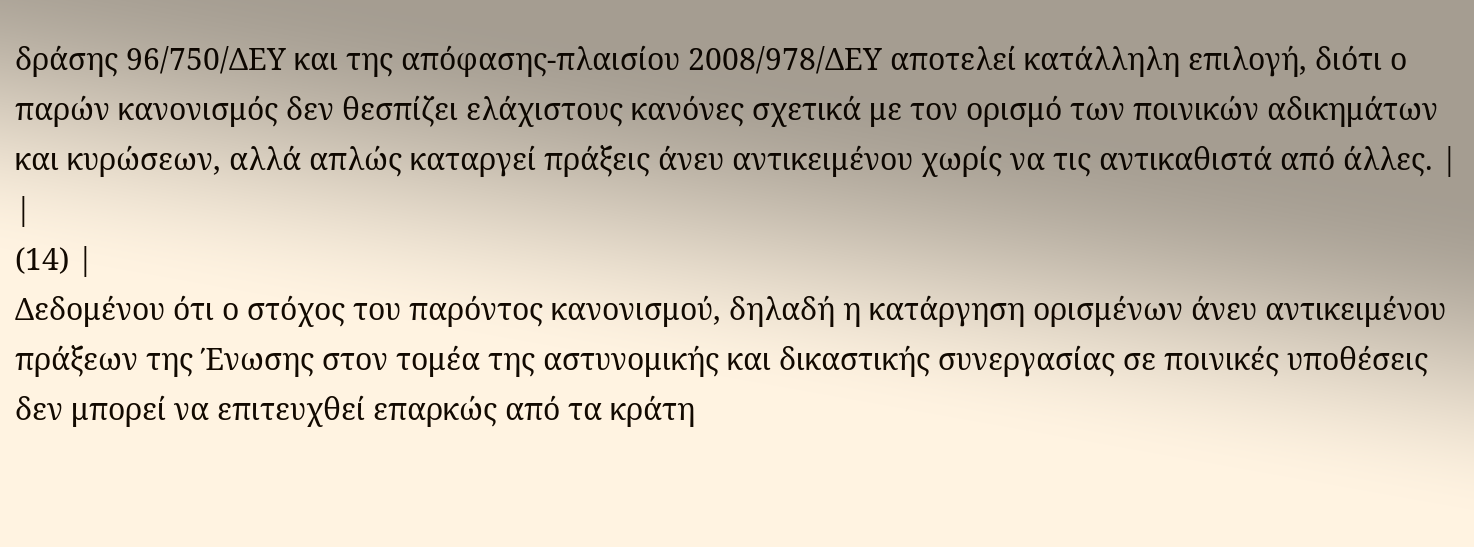δράσης 96/750/ΔΕΥ και της απόφασης-πλαισίου 2008/978/ΔΕΥ αποτελεί κατάλληλη επιλογή, διότι ο παρών κανονισμός δεν θεσπίζει ελάχιστους κανόνες σχετικά με τον ορισμό των ποινικών αδικημάτων και κυρώσεων, αλλά απλώς καταργεί πράξεις άνευ αντικειμένου χωρίς να τις αντικαθιστά από άλλες. |
|
(14) |
Δεδομένου ότι ο στόχος του παρόντος κανονισμού, δηλαδή η κατάργηση ορισμένων άνευ αντικειμένου πράξεων της Ένωσης στον τομέα της αστυνομικής και δικαστικής συνεργασίας σε ποινικές υποθέσεις δεν μπορεί να επιτευχθεί επαρκώς από τα κράτη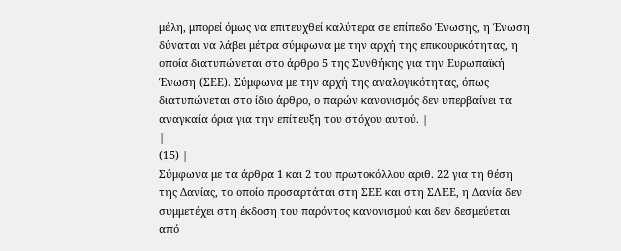μέλη, μπορεί όμως να επιτευχθεί καλύτερα σε επίπεδο Ένωσης, η Ένωση δύναται να λάβει μέτρα σύμφωνα με την αρχή της επικουρικότητας, η οποία διατυπώνεται στο άρθρο 5 της Συνθήκης για την Ευρωπαϊκή Ένωση (ΣΕΕ). Σύμφωνα με την αρχή της αναλογικότητας, όπως διατυπώνεται στο ίδιο άρθρο, ο παρών κανονισμός δεν υπερβαίνει τα αναγκαία όρια για την επίτευξη του στόχου αυτού. |
|
(15) |
Σύμφωνα με τα άρθρα 1 και 2 του πρωτοκόλλου αριθ. 22 για τη θέση της Δανίας, το οποίο προσαρτάται στη ΣΕΕ και στη ΣΛΕΕ, η Δανία δεν συμμετέχει στη έκδοση του παρόντος κανονισμού και δεν δεσμεύεται από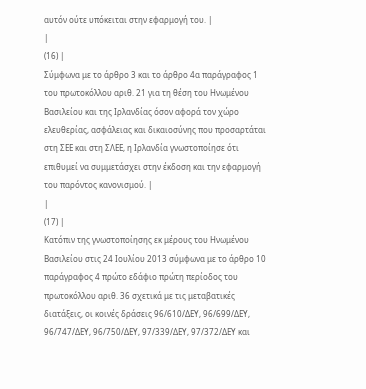αυτόν ούτε υπόκειται στην εφαρμογή του. |
|
(16) |
Σύμφωνα με το άρθρο 3 και το άρθρο 4α παράγραφος 1 του πρωτοκόλλου αριθ. 21 για τη θέση του Ηνωμένου Βασιλείου και της Ιρλανδίας όσον αφορά τον χώρο ελευθερίας, ασφάλειας και δικαιοσύνης που προσαρτάται στη ΣΕΕ και στη ΣΛΕΕ, η Ιρλανδία γνωστοποίησε ότι επιθυμεί να συμμετάσχει στην έκδοση και την εφαρμογή του παρόντος κανονισμού. |
|
(17) |
Κατόπιν της γνωστοποίησης εκ μέρους του Ηνωμένου Βασιλείου στις 24 Ιουλίου 2013 σύμφωνα με το άρθρο 10 παράγραφος 4 πρώτο εδάφιο πρώτη περίοδος του πρωτοκόλλου αριθ. 36 σχετικά με τις μεταβατικές διατάξεις, οι κοινές δράσεις 96/610/ΔΕΥ, 96/699/ΔΕΥ, 96/747/ΔΕΥ, 96/750/ΔΕΥ, 97/339/ΔΕΥ, 97/372/ΔΕΥ και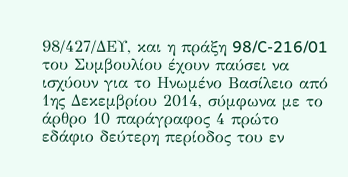98/427/ΔΕΥ, και η πράξη 98/C-216/01 του Συμβουλίου έχουν παύσει να ισχύουν για το Ηνωμένο Βασίλειο από 1ης Δεκεμβρίου 2014, σύμφωνα με το άρθρο 10 παράγραφος 4 πρώτο εδάφιο δεύτερη περίοδος του εν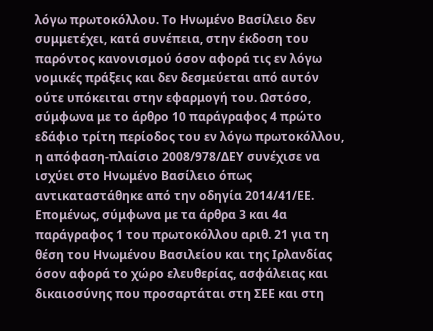λόγω πρωτοκόλλου. Το Ηνωμένο Βασίλειο δεν συμμετέχει, κατά συνέπεια, στην έκδοση του παρόντος κανονισμού όσον αφορά τις εν λόγω νομικές πράξεις και δεν δεσμεύεται από αυτόν ούτε υπόκειται στην εφαρμογή του. Ωστόσο, σύμφωνα με το άρθρο 10 παράγραφος 4 πρώτο εδάφιο τρίτη περίοδος του εν λόγω πρωτοκόλλου, η απόφαση-πλαίσιο 2008/978/ΔΕΥ συνέχισε να ισχύει στο Ηνωμένο Βασίλειο όπως αντικαταστάθηκε από την οδηγία 2014/41/ΕΕ. Επομένως, σύμφωνα με τα άρθρα 3 και 4α παράγραφος 1 του πρωτοκόλλου αριθ. 21 για τη θέση του Ηνωμένου Βασιλείου και της Ιρλανδίας όσον αφορά το χώρο ελευθερίας, ασφάλειας και δικαιοσύνης που προσαρτάται στη ΣΕΕ και στη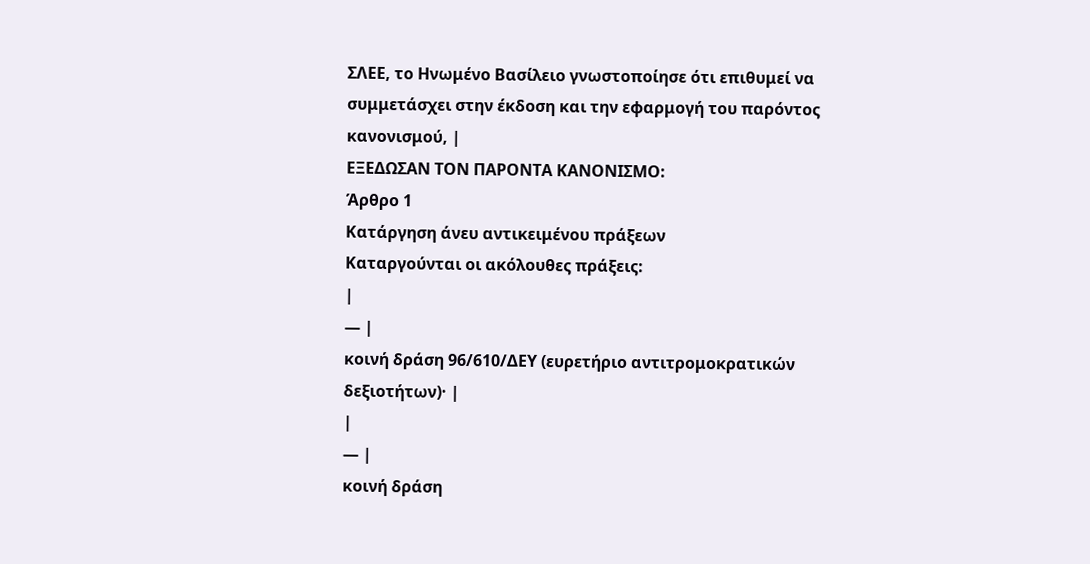ΣΛΕΕ, το Ηνωμένο Βασίλειο γνωστοποίησε ότι επιθυμεί να συμμετάσχει στην έκδοση και την εφαρμογή του παρόντος κανονισμού, |
ΕΞΕΔΩΣΑΝ ΤΟΝ ΠΑΡΟΝΤΑ ΚΑΝΟΝΙΣΜΟ:
Άρθρο 1
Κατάργηση άνευ αντικειμένου πράξεων
Καταργούνται οι ακόλουθες πράξεις:
|
— |
κοινή δράση 96/610/ΔΕΥ (ευρετήριο αντιτρομοκρατικών δεξιοτήτων)· |
|
— |
κοινή δράση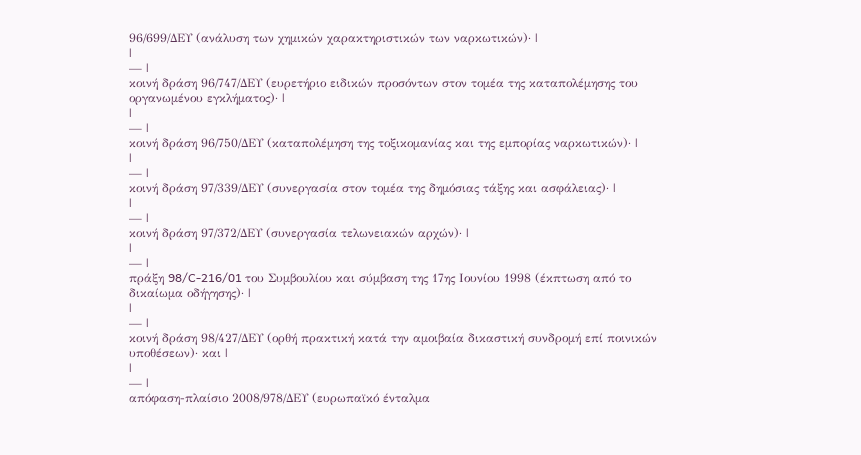96/699/ΔΕΥ (ανάλυση των χημικών χαρακτηριστικών των ναρκωτικών)· |
|
— |
κοινή δράση 96/747/ΔΕΥ (ευρετήριο ειδικών προσόντων στον τομέα της καταπολέμησης του οργανωμένου εγκλήματος)· |
|
— |
κοινή δράση 96/750/ΔΕΥ (καταπολέμηση της τοξικομανίας και της εμπορίας ναρκωτικών)· |
|
— |
κοινή δράση 97/339/ΔΕΥ (συνεργασία στον τομέα της δημόσιας τάξης και ασφάλειας)· |
|
— |
κοινή δράση 97/372/ΔΕΥ (συνεργασία τελωνειακών αρχών)· |
|
— |
πράξη 98/C-216/01 του Συμβουλίου και σύμβαση της 17ης Ιουνίου 1998 (έκπτωση από το δικαίωμα οδήγησης)· |
|
— |
κοινή δράση 98/427/ΔΕΥ (ορθή πρακτική κατά την αμοιβαία δικαστική συνδρομή επί ποινικών υποθέσεων)· και |
|
— |
απόφαση-πλαίσιο 2008/978/ΔΕΥ (ευρωπαϊκό ένταλμα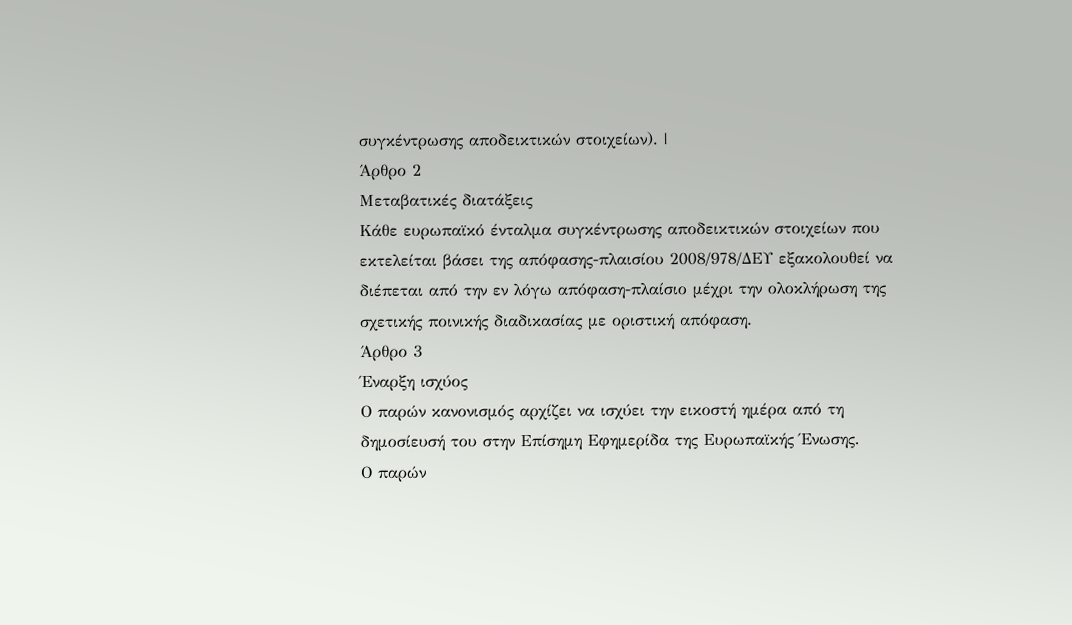συγκέντρωσης αποδεικτικών στοιχείων). |
Άρθρο 2
Μεταβατικές διατάξεις
Κάθε ευρωπαϊκό ένταλμα συγκέντρωσης αποδεικτικών στοιχείων που εκτελείται βάσει της απόφασης-πλαισίου 2008/978/ΔΕΥ εξακολουθεί να διέπεται από την εν λόγω απόφαση-πλαίσιο μέχρι την ολοκλήρωση της σχετικής ποινικής διαδικασίας με οριστική απόφαση.
Άρθρο 3
Έναρξη ισχύος
Ο παρών κανονισμός αρχίζει να ισχύει την εικοστή ημέρα από τη δημοσίευσή του στην Επίσημη Εφημερίδα της Ευρωπαϊκής Ένωσης.
Ο παρών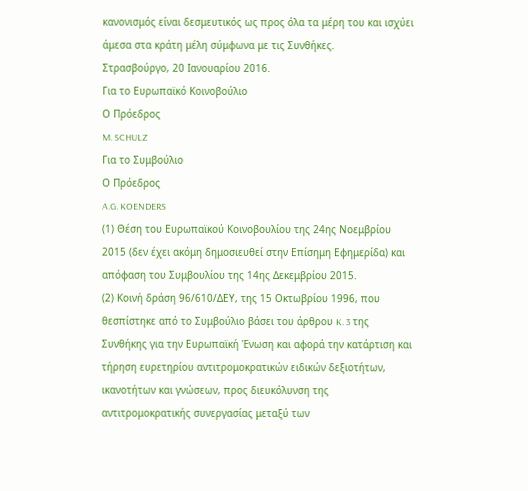κανονισμός είναι δεσμευτικός ως προς όλα τα μέρη του και ισχύει άμεσα στα κράτη μέλη σύμφωνα με τις Συνθήκες.
Στρασβούργο, 20 Ιανουαρίου 2016.
Για το Ευρωπαϊκό Κοινοβούλιο
Ο Πρόεδρος
M. SCHULZ
Για το Συμβούλιο
Ο Πρόεδρος
A.G. KOENDERS
(1) Θέση του Ευρωπαϊκού Κοινοβουλίου της 24ης Νοεμβρίου 2015 (δεν έχει ακόμη δημοσιευθεί στην Επίσημη Εφημερίδα) και απόφαση του Συμβουλίου της 14ης Δεκεμβρίου 2015.
(2) Κοινή δράση 96/610/ΔΕΥ, της 15 Οκτωβρίου 1996, που θεσπίστηκε από το Συμβούλιο βάσει του άρθρου K. 3 της Συνθήκης για την Ευρωπαϊκή Ένωση και αφορά την κατάρτιση και τήρηση ευρετηρίου αντιτρομοκρατικών ειδικών δεξιοτήτων, ικανοτήτων και γνώσεων, προς διευκόλυνση της αντιτρομοκρατικής συνεργασίας μεταξύ των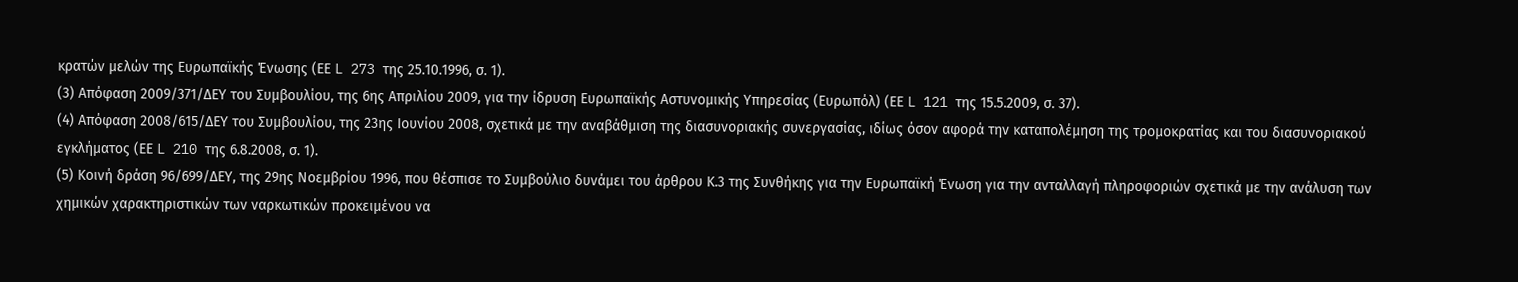κρατών μελών της Ευρωπαϊκής Ένωσης (ΕΕ L 273 της 25.10.1996, σ. 1).
(3) Απόφαση 2009/371/ΔΕΥ του Συμβουλίου, της 6ης Απριλίου 2009, για την ίδρυση Ευρωπαϊκής Αστυνομικής Υπηρεσίας (Ευρωπόλ) (ΕΕ L 121 της 15.5.2009, σ. 37).
(4) Απόφαση 2008/615/ΔΕΥ του Συμβουλίου, της 23ης Ιουνίου 2008, σχετικά με την αναβάθμιση της διασυνοριακής συνεργασίας, ιδίως όσον αφορά την καταπολέμηση της τρομοκρατίας και του διασυνοριακού εγκλήματος (ΕΕ L 210 της 6.8.2008, σ. 1).
(5) Κοινή δράση 96/699/ΔΕΥ, της 29ης Νοεμβρίου 1996, που θέσπισε το Συμβούλιο δυνάμει του άρθρου Κ.3 της Συνθήκης για την Ευρωπαϊκή Ένωση για την ανταλλαγή πληροφοριών σχετικά με την ανάλυση των χημικών χαρακτηριστικών των ναρκωτικών προκειμένου να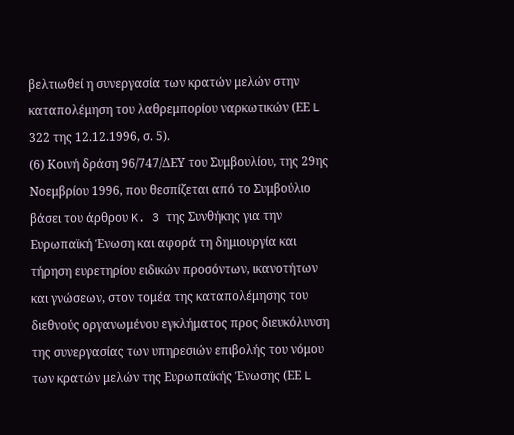βελτιωθεί η συνεργασία των κρατών μελών στην καταπολέμηση του λαθρεμπορίου ναρκωτικών (ΕΕ L 322 της 12.12.1996, σ. 5).
(6) Κοινή δράση 96/747/ΔΕΥ του Συμβουλίου, της 29ης Νοεμβρίου 1996, που θεσπίζεται από το Συμβούλιο βάσει του άρθρου K. 3 της Συνθήκης για την Ευρωπαϊκή Ένωση και αφορά τη δημιουργία και τήρηση ευρετηρίου ειδικών προσόντων, ικανοτήτων και γνώσεων, στον τομέα της καταπολέμησης του διεθνούς οργανωμένου εγκλήματος προς διευκόλυνση της συνεργασίας των υπηρεσιών επιβολής του νόμου των κρατών μελών της Ευρωπαϊκής Ένωσης (ΕΕ L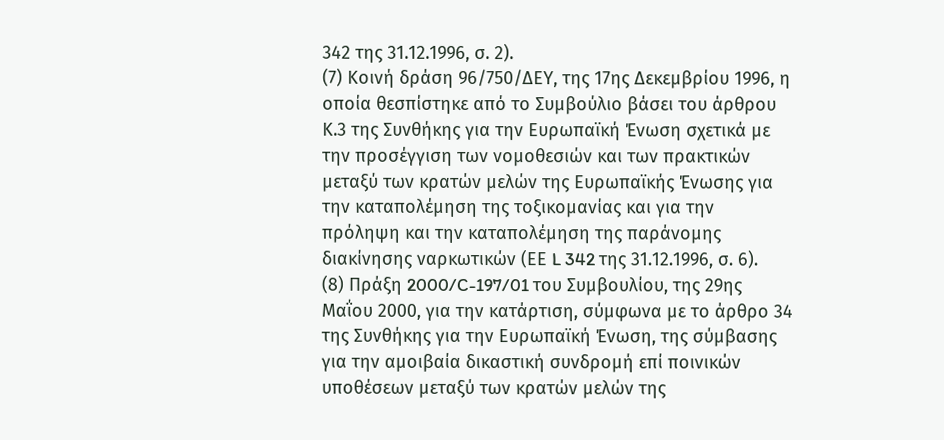342 της 31.12.1996, σ. 2).
(7) Κοινή δράση 96/750/ΔΕΥ, της 17ης Δεκεμβρίου 1996, η οποία θεσπίστηκε από το Συμβούλιο βάσει του άρθρου Κ.3 της Συνθήκης για την Ευρωπαϊκή Ένωση σχετικά με την προσέγγιση των νομοθεσιών και των πρακτικών μεταξύ των κρατών μελών της Ευρωπαϊκής Ένωσης για την καταπολέμηση της τοξικομανίας και για την πρόληψη και την καταπολέμηση της παράνομης διακίνησης ναρκωτικών (ΕΕ L 342 της 31.12.1996, σ. 6).
(8) Πράξη 2000/C-197/01 του Συμβουλίου, της 29ης Μαΐου 2000, για την κατάρτιση, σύμφωνα με το άρθρο 34 της Συνθήκης για την Ευρωπαϊκή Ένωση, της σύμβασης για την αμοιβαία δικαστική συνδρομή επί ποινικών υποθέσεων μεταξύ των κρατών μελών της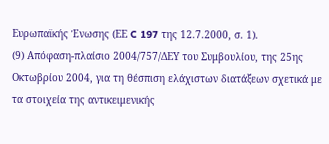Ευρωπαϊκής Ένωσης (ΕΕ C 197 της 12.7.2000, σ. 1).
(9) Απόφαση-πλαίσιο 2004/757/ΔΕΥ του Συμβουλίου, της 25ης Οκτωβρίου 2004, για τη θέσπιση ελάχιστων διατάξεων σχετικά με τα στοιχεία της αντικειμενικής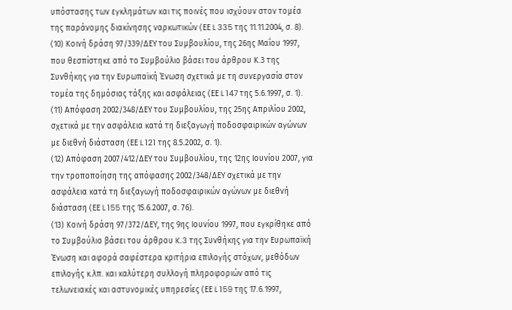υπόστασης των εγκλημάτων και τις ποινές που ισχύουν στον τομέα της παράνομης διακίνησης ναρκωτικών (ΕΕ L 335 της 11.11.2004, σ. 8).
(10) Κοινή δράση 97/339/ΔΕΥ του Συμβουλίου, της 26ης Μαΐου 1997, που θεσπίστηκε από το Συμβούλιο βάσει του άρθρου Κ.3 της Συνθήκης για την Ευρωπαϊκή Ένωση σχετικά με τη συνεργασία στον τομέα της δημόσιας τάξης και ασφάλειας (ΕΕ L 147 της 5.6.1997, σ. 1).
(11) Απόφαση 2002/348/ΔΕΥ του Συμβουλίου, της 25ης Απριλίου 2002, σχετικά με την ασφάλεια κατά τη διεξαγωγή ποδοσφαιρικών αγώνων με διεθνή διάσταση (ΕΕ L 121 της 8.5.2002, σ. 1).
(12) Απόφαση 2007/412/ΔΕΥ του Συμβουλίου, της 12ης Ιουνίου 2007, για την τροποποίηση της απόφασης 2002/348/ΔΕΥ σχετικά με την ασφάλεια κατά τη διεξαγωγή ποδοσφαιρικών αγώνων με διεθνή διάσταση (ΕΕ L 155 της 15.6.2007, σ. 76).
(13) Κοινή δράση 97/372/ΔΕΥ, της 9ης Ιουνίου 1997, που εγκρίθηκε από το Συμβούλιο βάσει του άρθρου K.3 της Συνθήκης για την Ευρωπαϊκή Ένωση και αφορά σαφέστερα κριτήρια επιλογής στόχων, μεθόδων επιλογής κ.λπ. και καλύτερη συλλογή πληροφοριών από τις τελωνειακές και αστυνομικές υπηρεσίες (ΕΕ L 159 της 17.6.1997,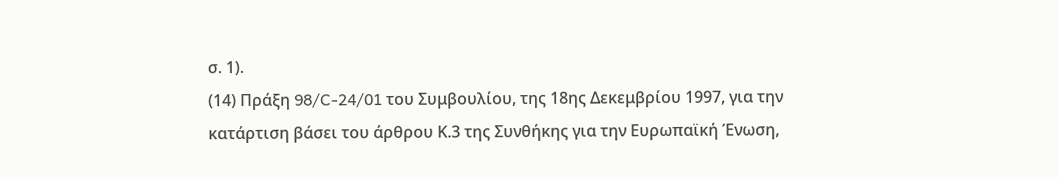σ. 1).
(14) Πράξη 98/C-24/01 του Συμβουλίου, της 18ης Δεκεμβρίου 1997, για την κατάρτιση βάσει του άρθρου Κ.3 της Συνθήκης για την Ευρωπαϊκή Ένωση,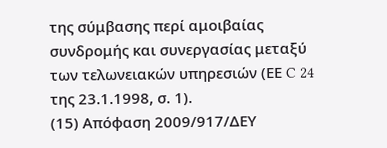της σύμβασης περί αμοιβαίας συνδρομής και συνεργασίας μεταξύ των τελωνειακών υπηρεσιών (ΕΕ C 24 της 23.1.1998, σ. 1).
(15) Απόφαση 2009/917/ΔΕΥ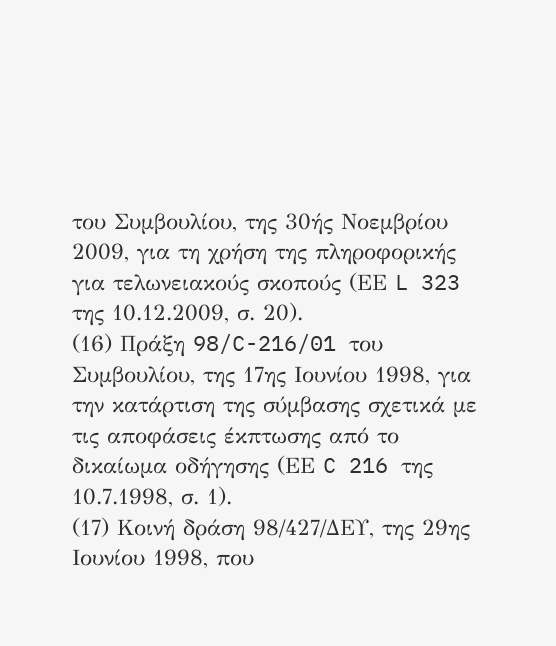του Συμβουλίου, της 30ής Νοεμβρίου 2009, για τη χρήση της πληροφορικής για τελωνειακούς σκοπούς (ΕΕ L 323 της 10.12.2009, σ. 20).
(16) Πράξη 98/C-216/01 του Συμβουλίου, της 17ης Ιουνίου 1998, για την κατάρτιση της σύμβασης σχετικά με τις αποφάσεις έκπτωσης από το δικαίωμα οδήγησης (ΕΕ C 216 της 10.7.1998, σ. 1).
(17) Κοινή δράση 98/427/ΔΕΥ, της 29ης Ιουνίου 1998, που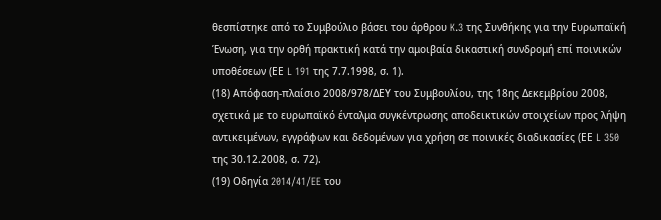θεσπίστηκε από το Συμβούλιο βάσει του άρθρου K.3 της Συνθήκης για την Ευρωπαϊκή Ένωση, για την ορθή πρακτική κατά την αμοιβαία δικαστική συνδρομή επί ποινικών υποθέσεων (ΕΕ L 191 της 7.7.1998, σ. 1).
(18) Απόφαση-πλαίσιο 2008/978/ΔΕΥ του Συμβουλίου, της 18ης Δεκεμβρίου 2008, σχετικά με το ευρωπαϊκό ένταλμα συγκέντρωσης αποδεικτικών στοιχείων προς λήψη αντικειμένων, εγγράφων και δεδομένων για χρήση σε ποινικές διαδικασίες (ΕΕ L 350 της 30.12.2008, σ. 72).
(19) Οδηγία 2014/41/EE του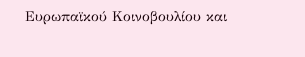Ευρωπαϊκού Κοινοβουλίου και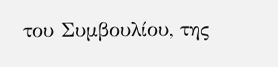του Συμβουλίου, της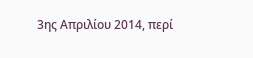3ης Απριλίου 2014, περί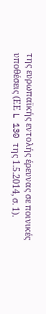της ευρωπαϊκής εντολής έρευνας σε ποινικές υποθέσεις (ΕΕ L 130 της 1.5.2014, σ. 1).